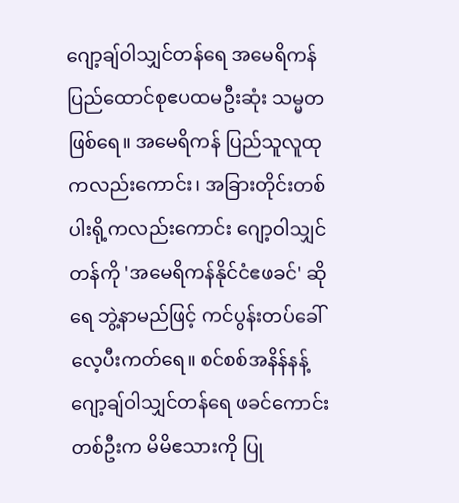ဂျော့ချ်ဝါသျှင်တန်ရေ အမေရိကန်ပြည်ထောင်စုဧပထမဦးဆုံး သမ္မတဖြစ်ရေ။ အမေရိကန် ပြည်သူလူထုကလည်းကောင်း၊ အခြားတိုင်းတစ်ပါးရို့ကလည်းကောင်း ဂျော့ဝါသျှင်တန်ကို 'အမေရိကန်နိုင်ငံဧဖခင်' ဆိုရေ ဘွဲ့နာမည်ဖြင့် ကင်ပွန်းတပ်ခေါ်လေ့ပီးကတ်ရေ။ စင်စစ်အနိန်နန့် ဂျော့ချ်ဝါသျှင်တန်ရေ ဖခင်ကောင်းတစ်ဦးက မိမိဧသားကို ပြု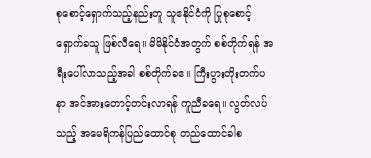စုစောင့်ရှောက်သည့်နည်းတူ သူဧနိုင်ငံကို ပြုစုစောင့်ရှောက်ခသူ ဖြစ်လီရေ။ မိမိနိုင်ငံအတွက် စစ်တိုက်ရန် အရီးပေါ်လာသည့်အခါ စစ်တိုက်ခဧ။ ကြီးပွားတိုးတက်ပနာ အင်အားတောင့်တင်းလာရန် ကူညီခရေ။ လွတ်လပ်သည့် အမေရိကန်ပြည်ထောင်စု တည်ထောင်ခါစ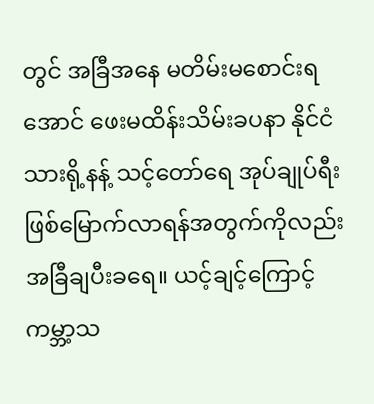တွင် အခြီအနေ မတိမ်းမစောင်းရအောင် ဖေးမထိန်းသိမ်းခပနာ နိုင်ငံသားရို့နန့် သင့်တော်ရေ အုပ်ချုပ်ရီး ဖြစ်မြောက်လာရန်အတွက်ကိုလည်း အခြီချပီးခရေ။ ယင့်ချင့်ကြောင့် ကမ္ဘာ့သ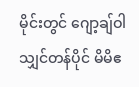မိုင်းတွင် ဂျော့ချ်ဝါသျှင်တန်ပိုင် မိမိဧ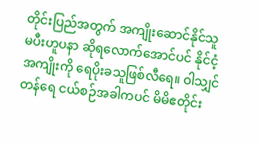တိုင်းပြည်အတွက် အကျိုးဆောင်နိုင်သူ မပီးဟူပနာ ဆိုရလောက်အောင်ပင် နိုင်ငံ့အကျိုးကို ရေပိုးခသူဖြစ်လီရေ။ ဝါသျှင်တန်ရေ ငယ်စဉ်အခါကပင် မိမိဧတိုင်း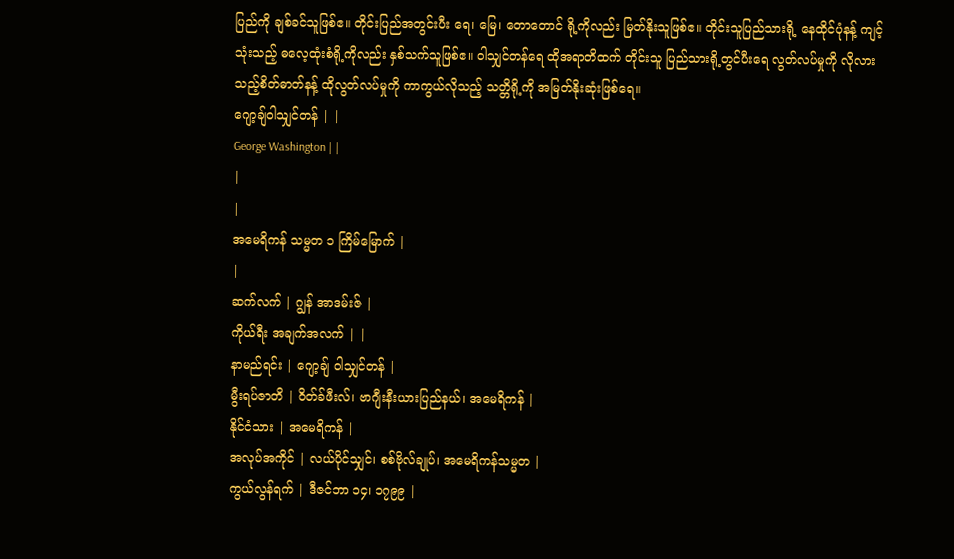ပြည်ကို ချစ်ခင်သူဖြစ်ဧ။ တိုင်းပြည်အတွင်းပီး ရေ၊ မြေ၊ တောတောင် ရို့ကိုလည်း မြတ်နိုးသူဖြစ်ဧ။ တိုင်းသူပြည်သားရို့ နေထိုင်ပုံနန့် ကျင့်သုံးသည့် ဓလေ့ထုံးစံရို့ကိုလည်း နှစ်သက်သူဖြစ်ဧ။ ဝါသျှင်တန်ရေ ထိုအရာတိထက် တိုင်းသူ ပြည်သားရို့တွင်ပီးရေ လွတ်လပ်မှုကို လိုလားသည့်စိတ်ဓာတ်နန့် ထိုလွတ်လပ်မှုကို ကာကွယ်လိုသည့် သတ္တိရို့ကို အမြတ်နိုးဆုံးဖြစ်ရေ။
ဂျော့ချ်ဝါသျှင်တန် | |
George Washington | |
|
|
အမေရိကန် သမ္မတ ၁ ကြိမ်မြောက် |
|
ဆက်လက် | ဂျွန် အာဒမ်းဇ် |
ကိုယ်ရီး အချက်အလက် | |
နာမည်ရင်း | ဂျော့ချ် ဝါသျှင်တန် |
မွီးရပ်ဇာတိ | ဝိတ်ခ်ဖီးလ်၊ ဗာဂျီးနီးယားပြည်နယ်၊ အမေရိကန် |
နိုင်ငံသား | အမေရိကန် |
အလုပ်အကိုင် | လယ်ပိုင်သျှင်၊ စစ်ဗိုလ်ချုပ်၊ အမေရိကန်သမ္မတ |
ကွယ်လွန်ရက် | ဒီဇင်ဘာ ၁၄၊ ၁၇၉၉ |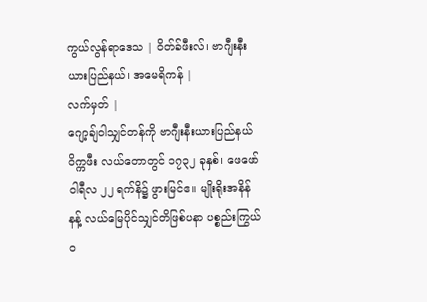ကွယ်လွန်ရာဒေသ | ဝိတ်ခ်ဖီးလ်၊ ဗာဂျီးနီးယားပြည်နယ်၊ အမေရိကန် |
လက်မှတ် |
ဂျော့ချ်ဝါသျှင်တန်ကို ဗာဂျီးနီးယားပြည်နယ် ဝိက္ကဖီး လယ်တောတွင် ၁၇၃၂ ခုနှစ်၊ ဖေဖော်ဝါရီလ ၂၂ ရက်နိ၌ ဖွားမြင်ဧ။ မျိုးရိုးအနိန်နန့် လယ်မြေပိုင်သျှင်တိဖြစ်ပနာ ပစ္စည်းကြွယ်ဝ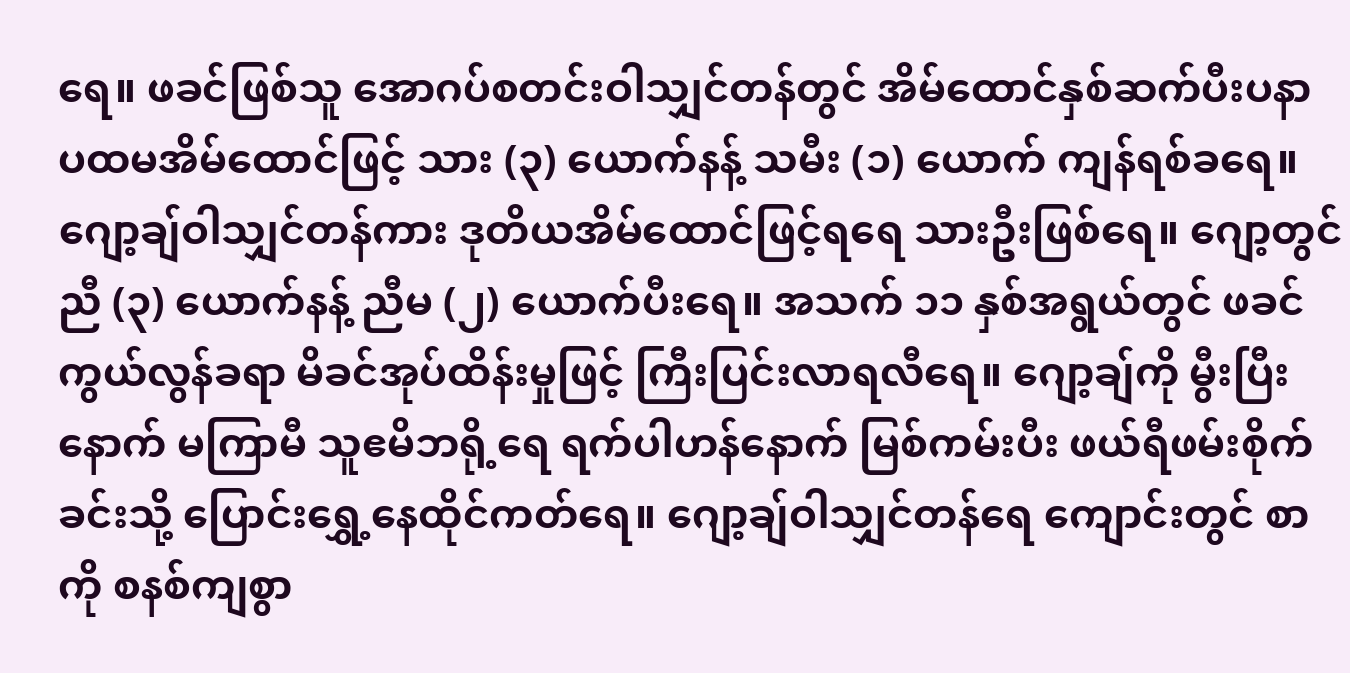ရေ။ ဖခင်ဖြစ်သူ အောဂပ်စတင်းဝါသျှင်တန်တွင် အိမ်ထောင်နှစ်ဆက်ပီးပနာ ပထမအိမ်ထောင်ဖြင့် သား (၃) ယောက်နန့် သမီး (၁) ယောက် ကျန်ရစ်ခရေ။ ဂျော့ချ်ဝါသျှင်တန်ကား ဒုတိယအိမ်ထောင်ဖြင့်ရရေ သားဦးဖြစ်ရေ။ ဂျော့တွင် ညီ (၃) ယောက်နန့် ညီမ (၂) ယောက်ပီးရေ။ အသက် ၁၁ နှစ်အရွယ်တွင် ဖခင်ကွယ်လွန်ခရာ မိခင်အုပ်ထိန်းမှုဖြင့် ကြီးပြင်းလာရလီရေ။ ဂျော့ချ်ကို မွီးပြီးနောက် မကြာမီ သူဧမိဘရို့ရေ ရက်ပါဟန်နောက် မြစ်ကမ်းပီး ဖယ်ရီဖမ်းစိုက်ခင်းသို့ ပြောင်းရွှေ့နေထိုင်ကတ်ရေ။ ဂျော့ချ်ဝါသျှင်တန်ရေ ကျောင်းတွင် စာကို စနစ်ကျစွာ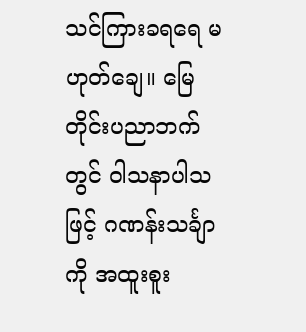သင်ကြားခရရေ မဟုတ်ချေ။ မြေတိုင်းပညာဘက်တွင် ဝါသနာပါသဖြင့် ဂဏန်းသင်္ချာကို အထူးစူး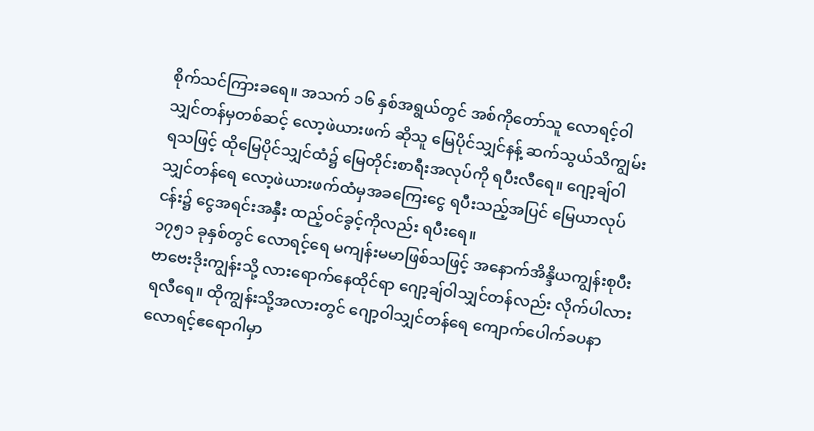စိုက်သင်ကြားခရေ။ အသက် ၁၆ နှစ်အရွယ်တွင် အစ်ကိုတော်သူ လောရင့်ဝါသျှင်တန်မှတစ်ဆင့် လော့ဖဲယားဖက် ဆိုသူ မြေပိုင်သျှင်နန့် ဆက်သွယ်သိကျွမ်းရသဖြင့် ထိုမြေပိုင်သျှင်ထံ၌ မြေတိုင်းစာရီးအလုပ်ကို ရပီးလီရေ။ ဂျော့ချ်ဝါသျှင်တန်ရေ လော့ဖဲယားဖက်ထံမှအခကြေးငွေ ရပီးသည့်အပြင် မြေယာလုပ်ငန်း၌ ငွေအရင်းအနှီး ထည့်ဝင်ခွင့်ကိုလည်း ရပီးရေ။
၁၇၅၁ ခုနှစ်တွင် လောရင့်ရေ မကျန်းမမာဖြစ်သဖြင့် အနောက်အိန္ဒိယကျွန်းစုပီး ဗာဗေးဒိုးကျွန်းသို့ လားရောက်နေထိုင်ရာ ဂျော့ချ်ဝါသျှင်တန်လည်း လိုက်ပါလားရလီရေ။ ထိုကျွန်းသို့အလားတွင် ဂျော့ဝါသျှင်တန်ရေ ကျောက်ပေါက်ခပနာ လောရင့်ဧရောဂါမှာ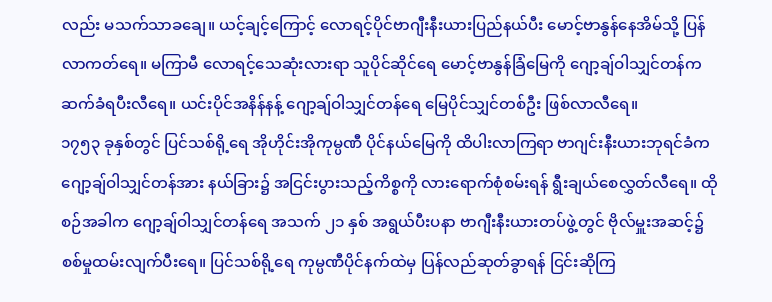လည်း မသက်သာခချေ။ ယင့်ချင့်ကြောင့် လောရင့်ပိုင်ဗာဂျီးနီးယားပြည်နယ်ပီး မောင့်ဗာနွန်နေအိမ်သို့ ပြန်လာကတ်ရေ။ မကြာမီ လောရင့်သေဆုံးလားရာ သူပိုင်ဆိုင်ရေ မောင့်ဗာနွန်ခြံမြေကို ဂျော့ချ်ဝါသျှင်တန်က ဆက်ခံရပီးလီရေ။ ယင်းပိုင်အနိန်နန့် ဂျော့ချ်ဝါသျှင်တန်ရေ မြေပိုင်သျှင်တစ်ဦး ဖြစ်လာလီရေ။
၁၇၅၃ ခုနှစ်တွင် ပြင်သစ်ရို့ရေ အိုဟိုင်းအိုကုမ္ပဏီ ပိုင်နယ်မြေကို ထိပါးလာကြရာ ဗာဂျင်းနီးယားဘုရင်ခံက ဂျော့ချ်ဝါသျှင်တန်အား နယ်ခြား၌ အငြင်းပွားသည့်ကိစ္စကို လားရောက်စုံစမ်းရန် ရွီးချယ်စေလွှတ်လီရေ။ ထိုစဉ်အခါက ဂျော့ချ်ဝါသျှင်တန်ရေ အသက် ၂၁ နှစ် အရွယ်ပီးပနာ ဗာဂျီးနီးယားတပ်ဖွဲ့တွင် ဗိုလ်မှူးအဆင့်၌ စစ်မှုထမ်းလျက်ပီးရေ။ ပြင်သစ်ရို့ရေ ကုမ္ပဏီပိုင်နက်ထဲမှ ပြန်လည်ဆုတ်ခွာရန် ငြင်းဆိုကြ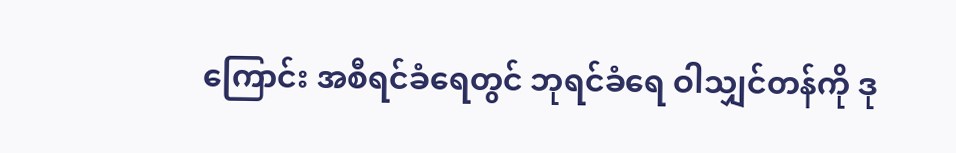ကြောင်း အစီရင်ခံရေတွင် ဘုရင်ခံရေ ဝါသျှင်တန်ကို ဒု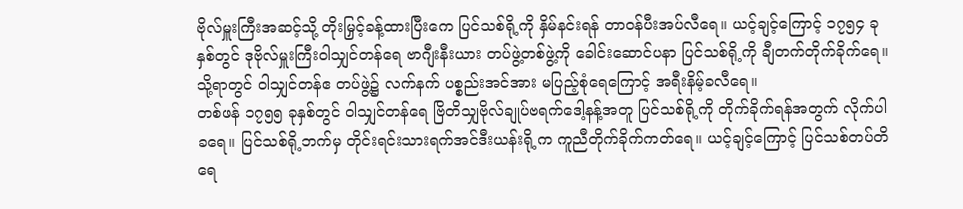ဗိုလ်မှူးကြီးအဆင့်သို့ တိုးမြှင့်ခန့်ထားပြီးကေ ပြင်သစ်ရို့ကို နှိမ်နင်းရန် တာဝန်ပီးအပ်လီရေ။ ယင့်ချင့်ကြောင့် ၁၇၅၄ ခုနှစ်တွင် ဒုဗိုလ်မှူးကြီးဝါသျှင်တန်ရေ ဗာဂျီးနီးယား တပ်ဖွဲ့တစ်ဖွဲ့ကို ခေါင်းဆောင်ပနာ ပြင်သစ်ရို့ကို ချီတက်တိုက်ခိုက်ရေ။ သို့ရာတွင် ဝါသျှင်တန်ဧ တပ်ဖွဲ့၌ လက်နက် ပစ္စည်းအင်အား မပြည့်စုံရေကြောင့် အရီးနိမ့်ခလီရေ။
တစ်ဖန် ၁၇၅၅ ခုနှစ်တွင် ဝါသျှင်တန်ရေ ဗြိတိသျှဗိုလ်ချုပ်ဗရက်ဒေါ့နန့်အတူ ပြင်သစ်ရို့ကို တိုက်ခိုက်ရန်အတွက် လိုက်ပါခရေ။ ပြင်သစ်ရို့ဘက်မှ တိုင်းရင်းသားရက်အင်ဒီးယန်းရို့က ကူညီတိုက်ခိုက်ကတ်ရေ။ ယင့်ချင့်ကြောင့် ပြင်သစ်တပ်တိရေ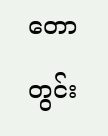တောတွင်း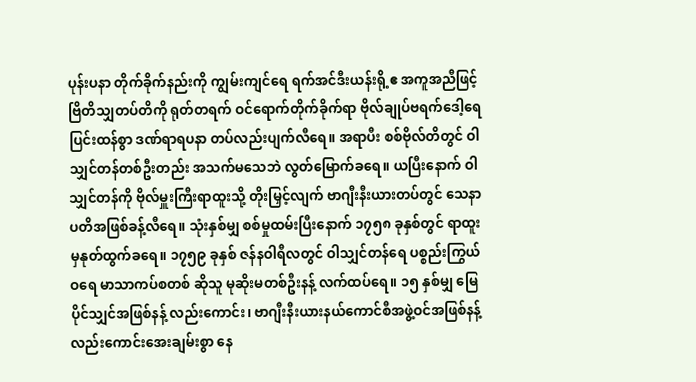ပုန်းပနာ တိုက်ခိုက်နည်းကို ကျွမ်းကျင်ရေ ရက်အင်ဒီးယန်းရို့ဧ အကူအညီဖြင့် ဗြိတိသျှတပ်တိကို ရုတ်တရက် ဝင်ရောက်တိုက်ခိုက်ရာ ဗိုလ်ချုပ်ဗရက်ဒေါ့ရေ ပြင်းထန်စွာ ဒဏ်ရာရပနာ တပ်လည်းပျက်လီရေ။ အရာပီး စစ်ဗိုလ်တိတွင် ဝါသျှင်တန်တစ်ဦးတည်း အသက်မသေဘဲ လွတ်မြောက်ခရေ။ ယပြီးနောက် ဝါသျှင်တန်ကို ဗိုလ်မှူးကြီးရာထူးသို့ တိုးမြှင့်လျက် ဗာဂျီးနီးယားတပ်တွင် သေနာပတိအဖြစ်ခန့်လီရေ။ သုံးနှစ်မျှ စစ်မှုထမ်းပြီးနောက် ၁၇၅၈ ခုနှစ်တွင် ရာထူးမှနုတ်ထွက်ခရေ။ ၁၇၅၉ ခုနှစ် ဇန်နဝါရီလတွင် ဝါသျှင်တန်ရေ ပစ္စည်းကြွယ်ဝရေ မာသာကပ်စတစ် ဆိုသူ မုဆိုးမတစ်ဦးနန့် လက်ထပ်ရေ။ ၁၅ နှစ်မျှ မြေပိုင်သျှင်အဖြစ်နန့် လည်းကောင်း၊ ဗာဂျီးနီးယားနယ်ကောင်စီအဖွဲ့ဝင်အဖြစ်နန့်လည်းကောင်းအေးချမ်းစွာ နေ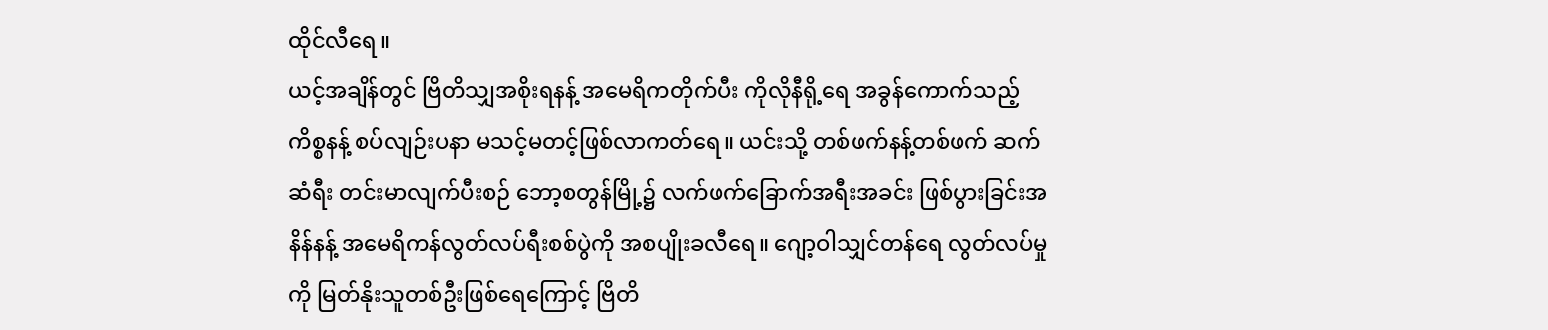ထိုင်လီရေ။
ယင့်အချိန်တွင် ဗြိတိသျှအစိုးရနန့် အမေရိကတိုက်ပီး ကိုလိုနီရို့ရေ အခွန်ကောက်သည့် ကိစ္စနန့် စပ်လျဉ်းပနာ မသင့်မတင့်ဖြစ်လာကတ်ရေ။ ယင်းသို့ တစ်ဖက်နန့်တစ်ဖက် ဆက်ဆံရီး တင်းမာလျက်ပီးစဉ် ဘော့စတွန်မြို့၌ လက်ဖက်ခြောက်အရီးအခင်း ဖြစ်ပွားခြင်းအနိန်နန့် အမေရိကန်လွတ်လပ်ရီးစစ်ပွဲကို အစပျိုးခလီရေ။ ဂျော့ဝါသျှင်တန်ရေ လွတ်လပ်မှုကို မြတ်နိုးသူတစ်ဦးဖြစ်ရေကြောင့် ဗြိတိ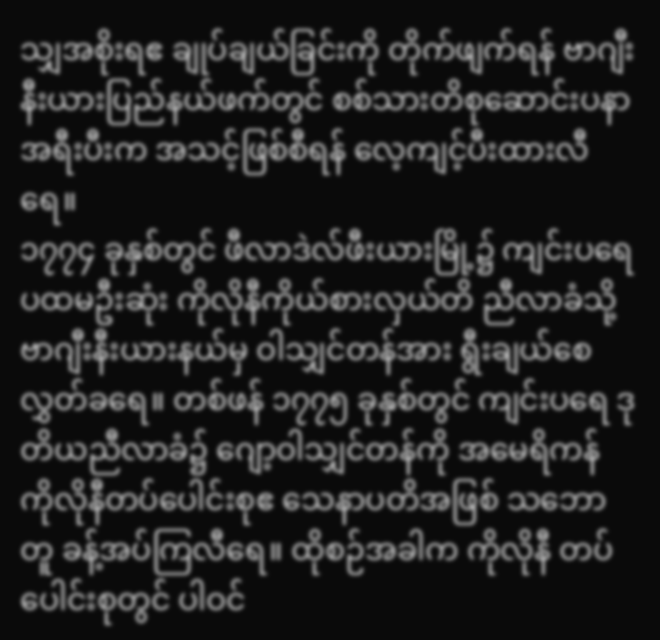သျှအစိုးရဧ ချုပ်ချယ်ခြင်းကို တိုက်ဖျက်ရန် ဗာဂျီးနီးယားပြည်နယ်ဖက်တွင် စစ်သားတိစုဆောင်းပနာ အရီးပီးက အသင့်ဖြစ်စီရန် လေ့ကျင့်ပီးထားလီရေ။
၁၇၇၄ ခုနှစ်တွင် ဖီလာဒဲလ်ဖီးယားမြို့၌ ကျင်းပရေ ပထမဦးဆုံး ကိုလိုနီကိုယ်စားလှယ်တိ ညီလာခံသို့ ဗာဂျီးနီးယားနယ်မှ ဝါသျှင်တန်အား ရွီးချယ်စေလွှတ်ခရေ။ တစ်ဖန် ၁၇၇၅ ခုနှစ်တွင် ကျင်းပရေ ဒုတိယညီလာခံ၌ ဂျော့ဝါသျှင်တန်ကို အမေရိကန် ကိုလိုနီတပ်ပေါင်းစုဧ သေနာပတိအဖြစ် သဘောတူ ခန့်အပ်ကြလီရေ။ ထိုစဉ်အခါက ကိုလိုနီ တပ်ပေါင်းစုတွင် ပါဝင်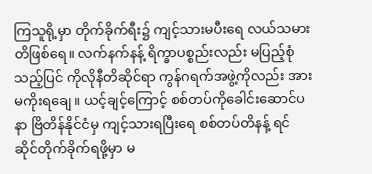ကြသူရို့မှာ တိုက်ခိုက်ရီး၌ ကျင့်သားမပီးရေ လယ်သမားတိဖြစ်ရေ။ လက်နက်နန့် ရိက္ခာပစ္စည်းလည်း မပြည့်စုံသည့်ပြင် ကိုလိုနီတိဆိုင်ရာ ကွန်ဂရက်အဖွဲ့ကိုလည်း အားမကိုးရချေ။ ယင့်ချင့်ကြောင့် စစ်တပ်ကိုခေါင်းဆောင်ပနာ ဗြိတိန်နိုင်ငံမှ ကျင့်သားရပြီးရေ စစ်တပ်တိနန့် ရင်ဆိုင်တိုက်ခိုက်ရဖို့မှာ မ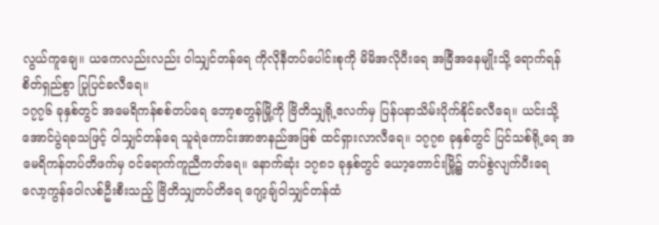လွယ်ကူချေ။ ယကေလည်းလည်း ဝါသျှင်တန်ရေ ကိုလိုနီတပ်ပေါင်းစုကို မိမိအလိုပီးရေ အခြီအနေမျိုးသို့ ရောက်ရန် စိတ်ရှည်စွာ ပြုပြင်ခလီရေ။
၁၇၇၆ ခုနှစ်တွင် အမေရိကန်စစ်တပ်ရေ ဘော့စတွန်မြို့ကို ဗြိတိသျှရို့ဧလက်မှ ပြန်ပနာသိမ်းပိုက်နိုင်ခလီရေ။ ယင်းသို့ အောင်ပွဲရခသဖြင့် ဝါသျှင်တန်ရေ သူရဲကောင်းအာဇာနည်အဖြစ် ထင်ရှားလာလီရေ။ ၁၇၇၈ ခုနှစ်တွင် ပြင်သစ်ရို့ရေ အမေရိကန်တပ်တိဖက်မှ ဝင်ရောက်ကူညီကတ်ရေ။ နောက်ဆုံး ၁၇၈၁ ခုနှစ်တွင် ယော့တောင်းမြို့၌ တပ်စွဲလျက်ပီးရေ လော့ကွန်ဝေါလစ်ဦးစီးသည့် ဗြိတိသျှတပ်တိရေ ဂျော့ချ်ဝါသျှင်တန်ထံ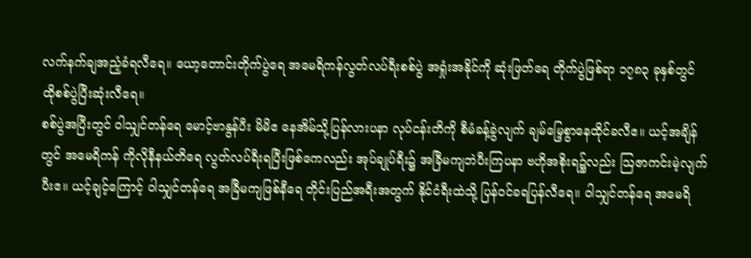လက်နက်ချအညံ့ခံရလီရေ။ ယော့တောင်းတိုက်ပွဲရေ အမေရိကန်လွတ်လပ်ရီးစစ်ပွဲ အရှုံးအနိုင်ကို ဆုံးဖြတ်ရေ တိုက်ပွဲဖြစ်ရာ ၁၇၈၃ ခုနှစ်တွင် ထိုစစ်ပွဲပြီးဆုံးလီရေ။
စစ်ပွဲအပြီးတွင် ဝါသျှင်တန်ရေ မောင့်ဗာနွန်ပီး မိမိဧ နေအိမ်သို့ပြန်လားပနာ လုပ်ငန်းတိကို စီမံခန့်ခွဲလျက် ချမ်မြေ့စွာနေထိုင်ခလီဧ။ ယင့်အချိန်တွင် အမေရိကန် ကိုလိုနီနယ်တိရေ လွတ်လပ်ရီးရပြီးဖြစ်ကေလည်း အုပ်ချုပ်ရီး၌ အခြီမကျဘဲပီးကြပနာ ဗဟိုအစိုးရ၌လည်း ဩဇာကင်းမဲ့လျက်ပီးဧ။ ယင့်ချင့်ကြောင့် ဝါသျှင်တန်ရေ အခြီမကျဖြစ်နီရေ တိုင်းပြည်အရီးအတွက် နိုင်ငံရီးထဲသို့ ပြန်ဝင်ခရပြန်လီရေ။ ဝါသျှင်တန်ရေ အမေရိ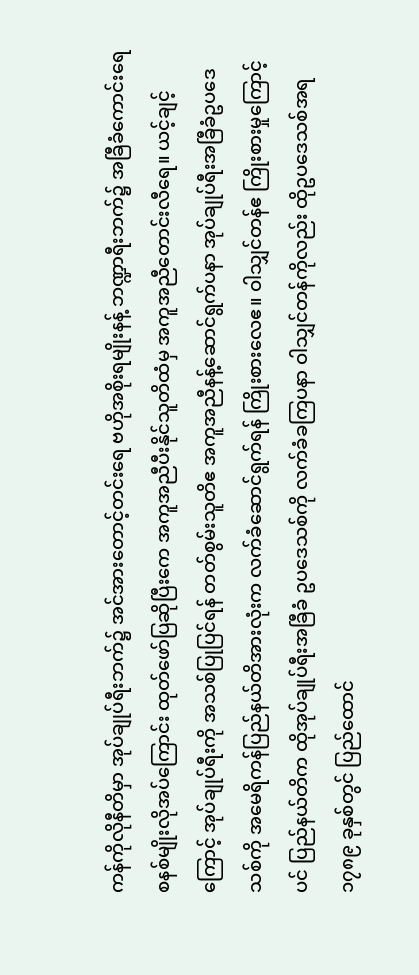ကန်ကိုလိုနီတိမှာ အုပ်ချုပ်ရီးဘက်၌ အင်အားတောင့်တင်းရေ ဗဟိုအစိုးရမျိုးနန့် ဘဏ္ဍာရီးဘက်၌ အခြီခံကောင်းရေ စနစ်မျိုးလိုအပ်ကြောင်း ထုတ်ဖော်ပြဆိုပြီးကေ အကူအညီပီးနိုင်သူတိထံမှ အကူအညီတောင်းလီရေ။ ယင့်ချင့်ကြောင့် အုပ်ချုပ်ရီးကို အသစ်ပြုပြင်ရန် တတ်စွမ်းသူတိဧ အကူအညီနန့်ဆောင်ရွက်ပနာ အုပ်ချုပ်ရီးအခြီခံဥပဒေသစ်ကို အမေရိကန်ပြည်နယ်တိအားလုံးက လက်ခံဆောင်ရွက်ရန် ကြိုးစားလေဧ။ ဝါသျှင်တန်ဧ ကြိုးစားမှုကြောင့်ပင် ပြည်နယ်တိက ထိုအုပ်ချုပ်ရီးအခြီခံ ဥပဒေသစ်ကို လက်ခံခကြပနာ ဝါသျှင်တန်ကိုလည်း ထိုဥပဒေသစ်အရ ၁၇၈၉ ခုနှစ်တွင် ပြည်ထောင်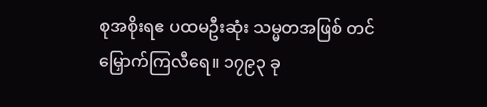စုအစိုးရဧ ပထမဦးဆုံး သမ္မတအဖြစ် တင်မြှောက်ကြလီရေ။ ၁၇၉၃ ခု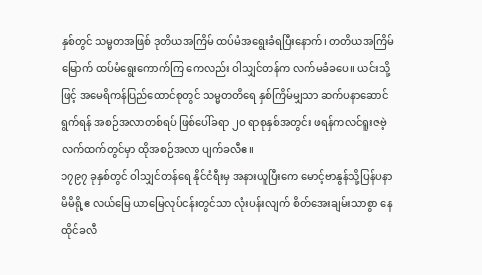နှစ်တွင် သမ္မတအဖြစ် ဒုတိယအကြိမ် ထပ်မံအရွေးခံရပြီးနောက်၊ တတိယအကြိမ်မြောက် ထပ်မံရွေးကောက်ကြ ကေလည်း ဝါသျှင်တန်က လက်မခံခပေ။ ယင်းသို့ဖြင့် အမေရိကန်ပြည်ထောင်စုတွင် သမ္မတတိရေ နှစ်ကြိမ်မျှသာ ဆက်ပနာဆောင်ရွက်ရန် အစဉ်အလာတစ်ရပ် ဖြစ်ပေါ်ခရာ ၂ဝ ရာစုနှစ်အတွင်း ဖရန်ကလင်ရူးဇဗဲ့ လက်ထက်တွင်မှာ ထိုအစဉ်အလာ ပျက်ခလီဧ။
၁၇၉၇ ခုနှစ်တွင် ဝါသျှင်တန်ရေ နိုင်ငံရီးမှ အနားယူပြီးကေ မောင့်ဗာနွန်သို့ပြန်ပနာ မိမိရို့ဧ လယ်မြေ ယာမြေလုပ်ငန်းတွင်သာ လုံးပန်းလျက် စိတ်အေးချမ်းသာစွာ နေထိုင်ခလီ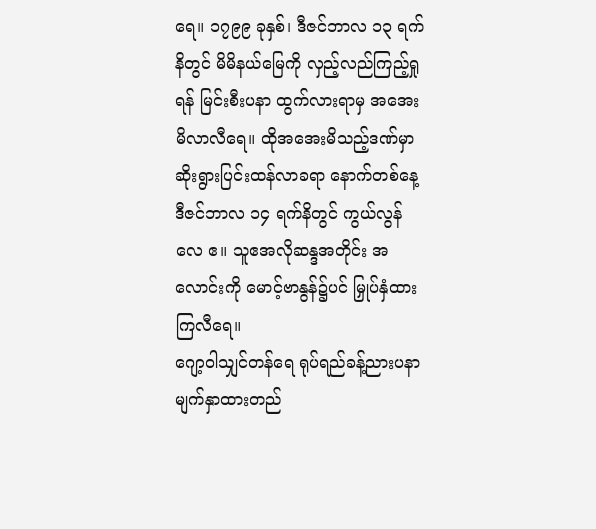ရေ။ ၁၇၉၉ ခုနှစ်၊ ဒီဇင်ဘာလ ၁၃ ရက်နိတွင် မိမိနယ်မြေကို လှည့်လည်ကြည့်ရှုရန် မြင်းစီးပနာ ထွက်လားရာမှ အအေးမိလာလီရေ။ ထိုအအေးမိသည့်ဒဏ်မှာ ဆိုးရွားပြင်းထန်လာခရာ နောက်တစ်နေ့ ဒီဇင်ဘာလ ၁၄ ရက်နိတွင် ကွယ်လွန်လေ ဧ။ သူဧအလိုဆန္ဒအတိုင်း အလောင်းကို မောင့်ဗာနွန်၌ပင် မြှုပ်နှံထားကြလီရေ။
ဂျော့ဝါသျှင်တန်ရေ ရုပ်ရည်ခန့်ညားပနာ မျက်နှာထားတည်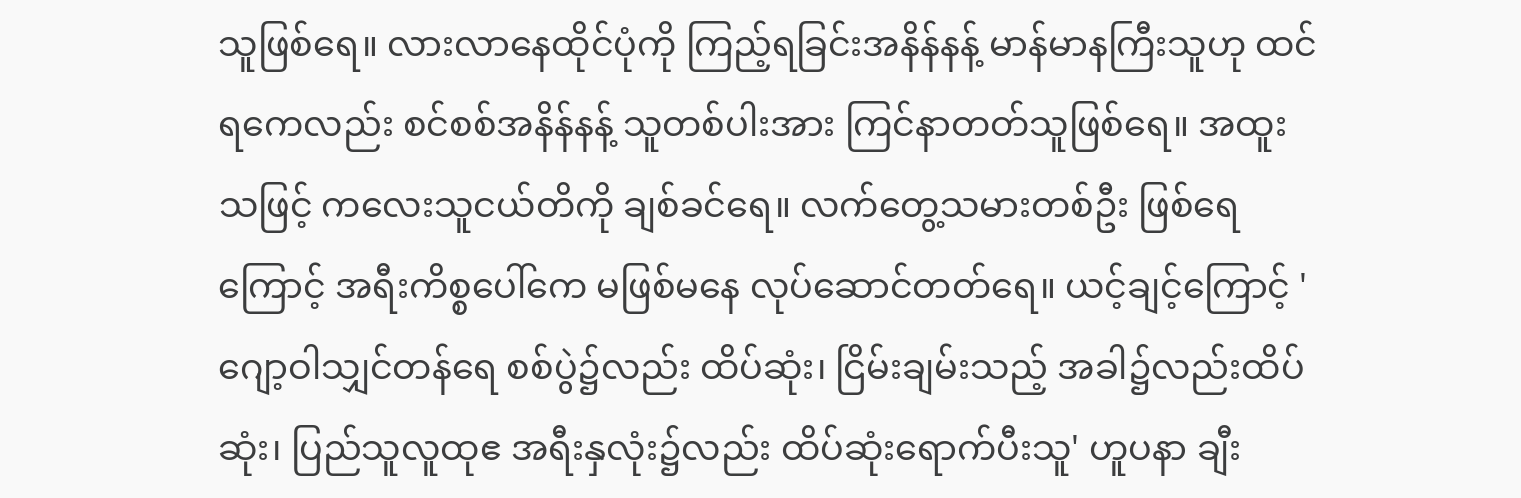သူဖြစ်ရေ။ လားလာနေထိုင်ပုံကို ကြည့်ရခြင်းအနိန်နန့် မာန်မာနကြီးသူဟု ထင်ရကေလည်း စင်စစ်အနိန်နန့် သူတစ်ပါးအား ကြင်နာတတ်သူဖြစ်ရေ။ အထူးသဖြင့် ကလေးသူငယ်တိကို ချစ်ခင်ရေ။ လက်တွေ့သမားတစ်ဦး ဖြစ်ရေကြောင့် အရီးကိစ္စပေါ်ကေ မဖြစ်မနေ လုပ်ဆောင်တတ်ရေ။ ယင့်ချင့်ကြောင့် 'ဂျော့ဝါသျှင်တန်ရေ စစ်ပွဲ၌လည်း ထိပ်ဆုံး၊ ငြိမ်းချမ်းသည့် အခါ၌လည်းထိပ်ဆုံး၊ ပြည်သူလူထုဧ အရီးနှလုံး၌လည်း ထိပ်ဆုံးရောက်ပီးသူ' ဟူပနာ ချီး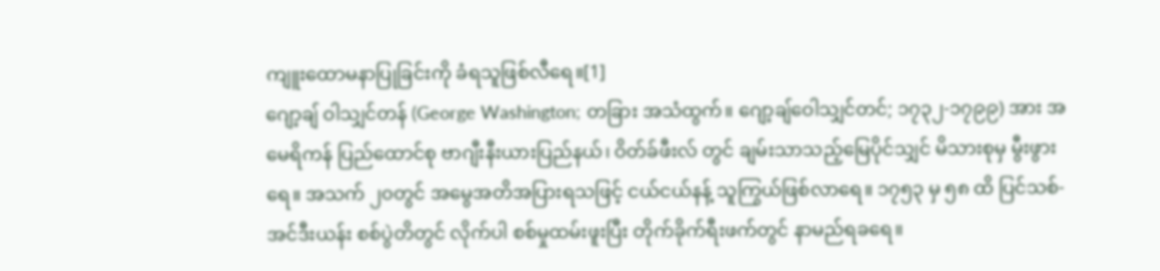ကျူးထောမနာပြုခြင်းကို ခံရသူဖြစ်လီရေ။[1]
ဂျော့ချ် ဝါသျှင်တန် (George Washington; တခြား အသံထွက်။ ဂျော့ချ်ဝေါသျှင်တင်; ၁၇၃၂-၁၇၉၉) အား အမေရိကန် ပြည်ထောင်စု ဗာဂျီးနီးယားပြည်နယ်၊ ဝိတ်ခ်ဖီးလ် တွင် ချမ်းသာသည့်မြေပိုင်သျှင် မိသားစုမှ မွီးဖွားရေ။ အသက် ၂၀တွင် အမွေအတိအပြားရသဖြင့် ငယ်ငယ်နန့် သူကြွယ်ဖြစ်လာရေ။ ၁၇၅၃ မှ ၅၈ ထိ ပြင်သစ်-အင်ဒီးယန်း စစ်ပွဲတိတွင် လိုက်ပါ စစ်မှုထမ်းဖူးပြီး တိုက်ခိုက်ရီးဖက်တွင် နာမည်ရခရေ။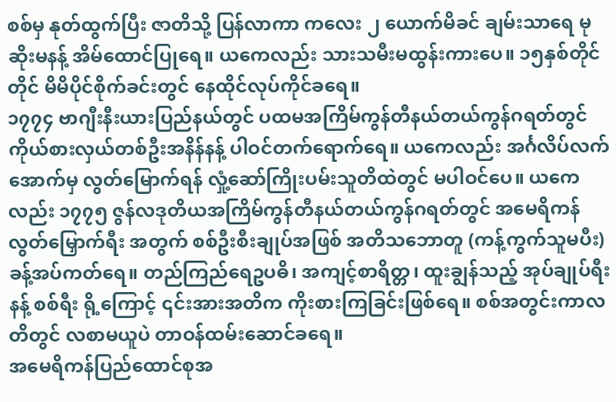စစ်မှ နုတ်ထွက်ပြီး ဇာတိသို့ ပြန်လာကာ ကလေး ၂ ယောက်မိခင် ချမ်းသာရေ မုဆိုးမနန့် အိမ်ထောင်ပြုရေ။ ယကေလည်း သားသမီးမထွန်းကားပေ။ ၁၅နှစ်တိုင်တိုင် မိမိပိုင်စိုက်ခင်းတွင် နေထိုင်လုပ်ကိုင်ခရေ။
၁၇၇၄ ဗာဂျီးနီးယားပြည်နယ်တွင် ပထမအကြိမ်ကွန်တီနယ်တယ်ကွန်ဂရတ်တွင် ကိုယ်စားလှယ်တစ်ဦးအနိန်နန့် ပါဝင်တက်ရောက်ရေ။ ယကေလည်း အင်္ဂလိပ်လက်အောက်မှ လွတ်မြောက်ရန် လှုံ့ဆော်ကြိုးပမ်းသူတိထဲတွင် မပါဝင်ပေ။ ယကေလည်း ၁၇၇၅ ဇွန်လဒုတိယအကြိမ်ကွန်တီနယ်တယ်ကွန်ဂရတ်တွင် အမေရိကန်လွတ်မြှောက်ရီး အတွက် စစ်ဦးစီးချုပ်အဖြစ် အတိသဘောတူ (ကန့်ကွက်သူမပီး) ခန့်အပ်ကတ်ရေ။ တည်ကြည်ရေဥပဓိ၊ အကျင့်စာရိတ္တ၊ ထူးချွန်သည့် အုပ်ချုပ်ရီးနန့် စစ်ရီး ရို့ကြောင့် ၎င်းအားအတိက ကိုးစားကြခြင်းဖြစ်ရေ။ စစ်အတွင်းကာလတိတွင် လစာမယူပဲ တာဝန်ထမ်းဆောင်ခရေ။
အမေရိကန်ပြည်ထောင်စုအ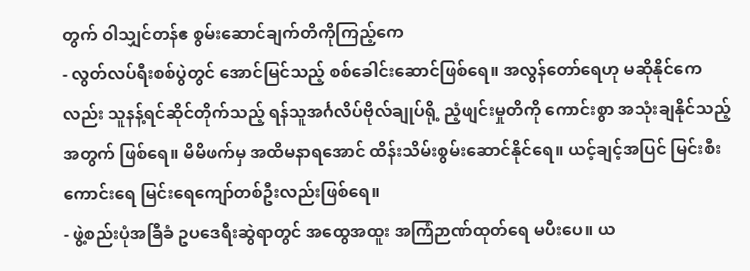တွက် ဝါသျှင်တန်ဧ စွမ်းဆောင်ချက်တိကိုကြည့်ကေ
- လွတ်လပ်ရီးစစ်ပွဲတွင် အောင်မြင်သည့် စစ်ခေါင်းဆောင်ဖြစ်ရေ။ အလွန်တော်ရေဟု မဆိုနိုင်ကေလည်း သူနန့်ရင်ဆိုင်တိုက်သည့် ရန်သူအင်္ဂလိပ်ဗိုလ်ချုပ်ရို့ ညံ့ဖျင်းမှုတိကို ကောင်းစွာ အသုံးချနိုင်သည့်အတွက် ဖြစ်ရေ။ မိမိဖက်မှ အထိမနာရအောင် ထိန်းသိမ်းစွမ်းဆောင်နိုင်ရေ။ ယင့်ချင့်အပြင် မြင်းစီးကောင်းရေ မြင်းရေကျော်တစ်ဦးလည်းဖြစ်ရေ။
- ဖွဲ့စည်းပုံအခြီခံ ဥပဒေရီးဆွဲရာတွင် အထွေအထူး အကြံဉာဏ်ထုတ်ရေ မပီးပေ။ ယ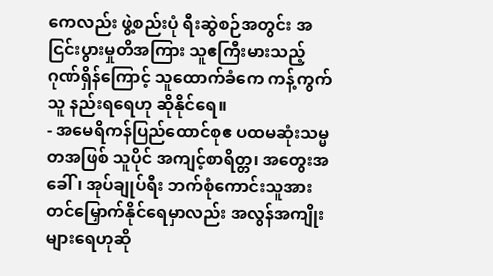ကေလည်း ဖွဲ့စည်းပုံ ရီးဆွဲစဉ်အတွင်း အငြင်းပွားမှုတိအကြား သူဧကြီးမားသည့် ဂုဏ်ရှိန်ကြောင့် သူထောက်ခံကေ ကန့်ကွက်သူ နည်းရရေဟု ဆိုနိုင်ရေ။
- အမေရိကန်ပြည်ထောင်စုဧ ပထမဆုံးသမ္မတအဖြစ် သူပိုင် အကျင့်စာရိတ္တ၊ အတွေးအခေါ်၊ အုပ်ချုပ်ရီး ဘက်စုံကောင်းသူအား တင်မြှောက်နိုင်ရေမှာလည်း အလွန်အကျိုးများရေဟုဆို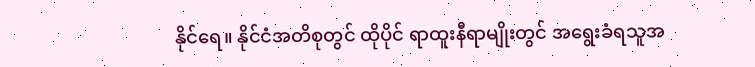နိုင်ရေ။ နိုင်ငံအတိစုတွင် ထိုပိုင် ရာထူးနီရာမျိုးတွင် အရွေးခံရသူအ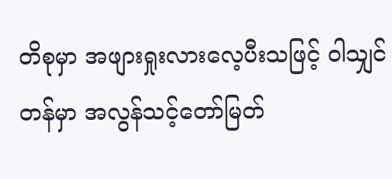တိစုမှာ အဖျားရှုးလားလေ့ပီးသဖြင့် ဝါသျှင်တန်မှာ အလွန်သင့်တော်မြတ်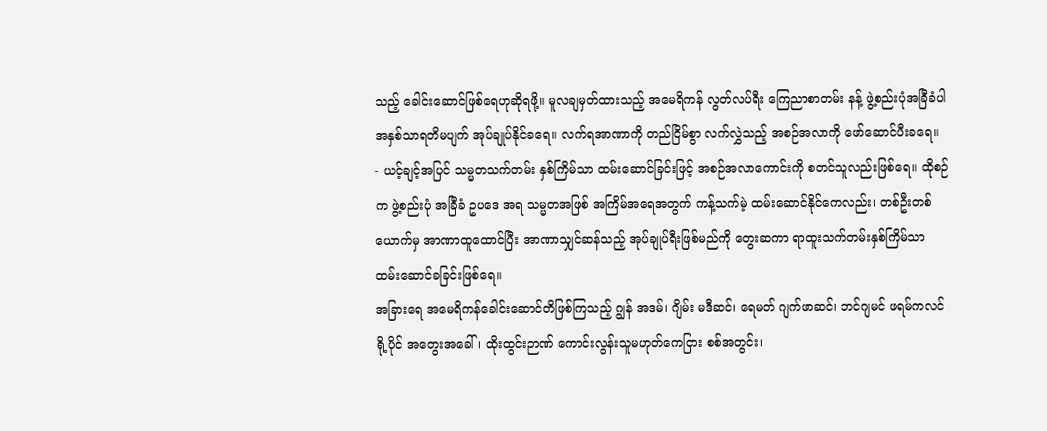သည့် ခေါင်းဆောင်ဖြစ်ရေဟုဆိုရဖို့။ မူလချမှတ်ထားသည့် အမေရိကန် လွတ်လပ်ရီး ကြေညာစာတမ်း နန့် ဖွဲ့စည်းပုံအခြီခံပါ အနှစ်သာရတိမပျက် အုပ်ချုပ်နိုင်ခရေ။ လက်ရအာဏာကို တည်ငြိမ်စွာ လက်လွှဲသည့် အစဉ်အလာကို ဖော်ဆောင်ပီးခရေ။
- ယင့်ချင့်အပြင် သမ္မတသက်တမ်း နှစ်ကြိမ်သာ ထမ်းဆောင်ခြင်းဖြင့် အစဉ်အလာကောင်းကို စတင်သူလည်းဖြစ်ရေ။ ထိုစဉ်က ဖွဲ့စည်းပုံ အခြီခံ ဥပဒေ အရ သမ္မတအဖြစ် အကြိမ်အရေအတွက် ကန့်သက်မဲ့ ထမ်းဆောင်နိုင်ကေလည်း၊ တစ်ဦးတစ်ယောက်မှ အာဏာထူထောင်ပြီး အာဏာသျှင်ဆန်သည့် အုပ်ချုပ်ရီးဖြစ်မည်ကို တွေးဆကာ ရာထူးသက်တမ်းနှစ်ကြိမ်သာ ထမ်းဆောင်ခခြင်းဖြစ်ရေ။
အခြားရေ အမေရိကန်ခေါင်းဆောင်တိဖြစ်ကြသည့် ဂျွန် အဒမ်၊ ဂျိမ်း မဒီဆင်၊ ရေမတ် ဂျက်ဖာဆင်၊ ဘင်ဂျမင် ဖရမ်ကလင် ရို့ပိုင် အတွေးအခေါ်၊ ထိုးထွင်းဉာဏ် ကောင်းလွန်းသူမဟုတ်ကေငြား စစ်အတွင်း၊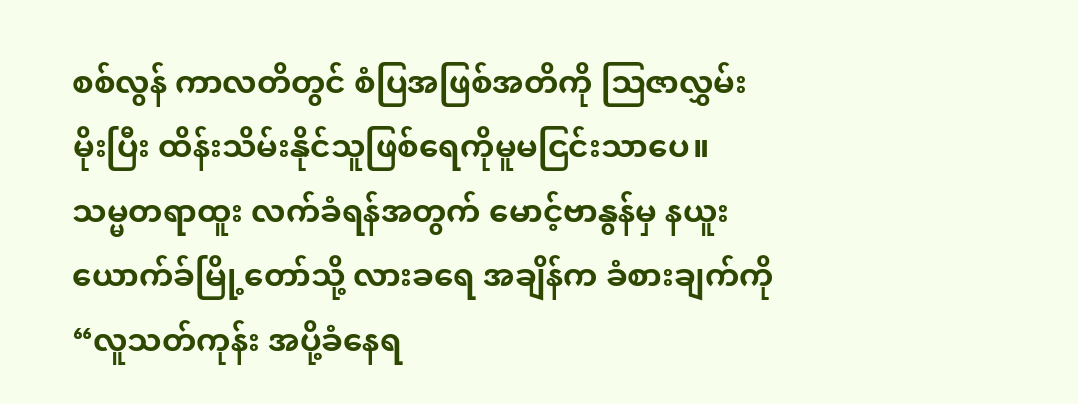စစ်လွန် ကာလတိတွင် စံပြအဖြစ်အတိကို ဩဇာလွှမ်းမိုးပြီး ထိန်းသိမ်းနိုင်သူဖြစ်ရေကိုမူမငြင်းသာပေ။
သမ္မတရာထူး လက်ခံရန်အတွက် မောင့်ဗာနွန်မှ နယူးယောက်ခ်မြို့တော်သို့ လားခရေ အချိန်က ခံစားချက်ကို “လူသတ်ကုန်း အပို့ခံနေရ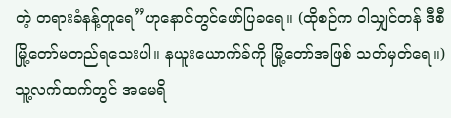တဲ့ တရားခံနန့်တူရေ”ဟုနောင်တွင်ဖော်ပြခရေ။ (ထိုစဉ်က ဝါသျှင်တန် ဒီစီ မြို့တော်မတည်ရသေးပါ။ နယူးယောက်ခ်ကို မြို့တော်အဖြစ် သတ်မှတ်ရေ။) သူ့လက်ထက်တွင် အမေရိ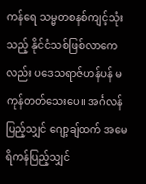ကန်ရေ သမ္မတစနစ်ကျင့်သုံးသည့် နိုင်ငံသစ်ဖြစ်လာကေလည်း ပဒေသရာဇ်ဟန်ပန် မကုန်တတ်သေးပေ။ အင်္ဂလန်ပြည့်သျှင် ဂျော့ချ်ထက် အမေရိကန်ပြည့်သျှင်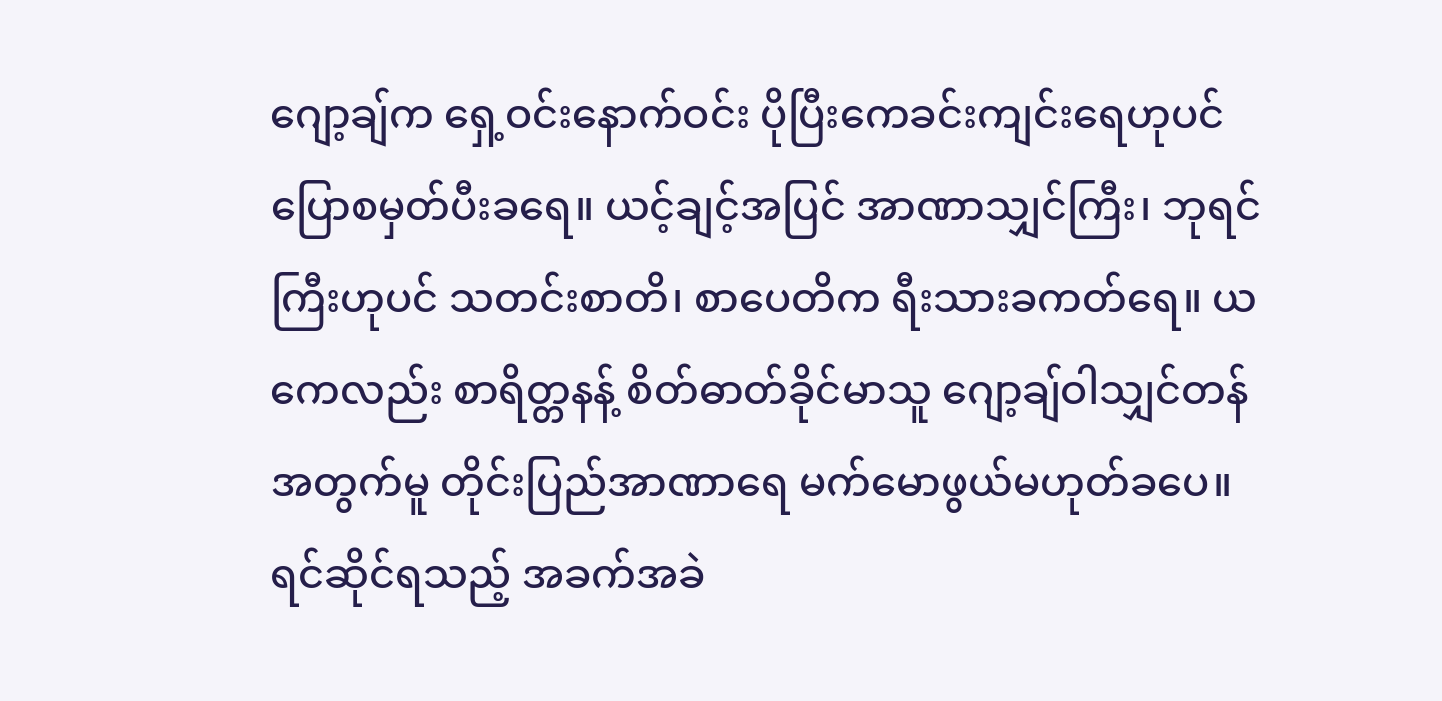ဂျော့ချ်က ရှေ့ဝင်းနောက်ဝင်း ပိုပြီးကေခင်းကျင်းရေဟုပင် ပြောစမှတ်ပီးခရေ။ ယင့်ချင့်အပြင် အာဏာသျှင်ကြီး၊ ဘုရင်ကြီးဟုပင် သတင်းစာတိ၊ စာပေတိက ရီးသားခကတ်ရေ။ ယကေလည်း စာရိတ္တနန့် စိတ်ဓာတ်ခိုင်မာသူ ဂျော့ချ်ဝါသျှင်တန်အတွက်မူ တိုင်းပြည်အာဏာရေ မက်မောဖွယ်မဟုတ်ခပေ။
ရင်ဆိုင်ရသည့် အခက်အခဲ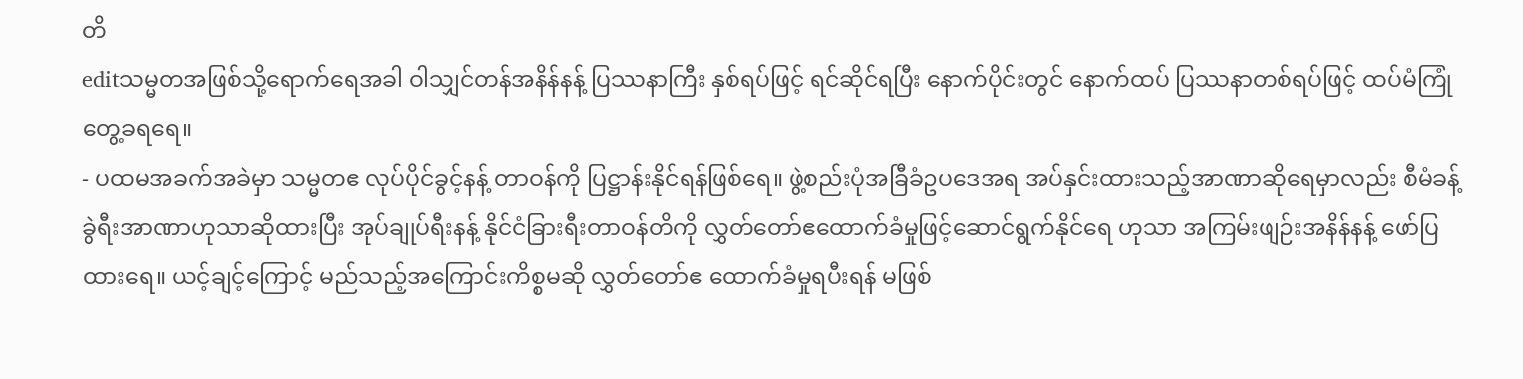တိ
editသမ္မတအဖြစ်သို့ရောက်ရေအခါ ဝါသျှင်တန်အနိန်နန့် ပြဿနာကြီး နှစ်ရပ်ဖြင့် ရင်ဆိုင်ရပြီး နောက်ပိုင်းတွင် နောက်ထပ် ပြဿနာတစ်ရပ်ဖြင့် ထပ်မံကြုံတွေ့ခရရေ။
- ပထမအခက်အခဲမှာ သမ္မတဧ လုပ်ပိုင်ခွင့်နန့် တာဝန်ကို ပြဋ္ဌာန်းနိုင်ရန်ဖြစ်ရေ။ ဖွဲ့စည်းပုံအခြီခံဥပဒေအရ အပ်နှင်းထားသည့်အာဏာဆိုရေမှာလည်း စီမံခန့်ခွဲရီးအာဏာဟုသာဆိုထားပြီး အုပ်ချုပ်ရီးနန့် နိုင်ငံခြားရီးတာဝန်တိကို လွှတ်တော်ဧထောက်ခံမှုဖြင့်ဆောင်ရွက်နိုင်ရေ ဟုသာ အကြမ်းဖျဉ်းအနိန်နန့် ဖော်ပြထားရေ။ ယင့်ချင့်ကြောင့် မည်သည့်အကြောင်းကိစ္စမဆို လွှတ်တော်ဧ ထောက်ခံမှုရပီးရန် မဖြစ်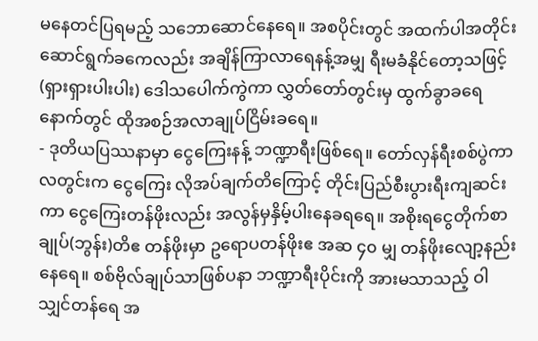မနေတင်ပြရမည့် သဘောဆောင်နေရေ။ အစပိုင်းတွင် အထက်ပါအတိုင်း ဆောင်ရွက်ခကေလည်း အချိန်ကြာလာရေနန့်အမျှ ရီးမခံနိုင်တော့သဖြင့် (ရှားရှားပါးပါး) ဒေါသပေါက်ကွဲကာ လွှတ်တော်တွင်းမှ ထွက်ခွာခရေနောက်တွင် ထိုအစဉ်အလာချုပ်ငြိမ်းခရေ။
- ဒုတိယပြဿနာမှာ ငွေကြေးနန့် ဘဏ္ဍာရီးဖြစ်ရေ။ တော်လှန်ရီးစစ်ပွဲကာလတွင်းက ငွေကြေး လိုအပ်ချက်တိကြောင့် တိုင်းပြည်စီးပွားရီးကျဆင်းကာ ငွေကြေးတန်ဖိုးလည်း အလွန်မှနှိမ့်ပါးနေခရရေ။ အစိုးရငွေတိုက်စာချုပ်(ဘွန်း)တိဧ တန်ဖိုးမှာ ဥရောပတန်ဖိုးဧ အဆ ၄၀ မျှ တန်ဖိုးလျော့နည်းနေရေ။ စစ်ဗိုလ်ချုပ်သာဖြစ်ပနာ ဘဏ္ဍာရီးပိုင်းကို အားမသာသည့် ဝါသျှင်တန်ရေ အ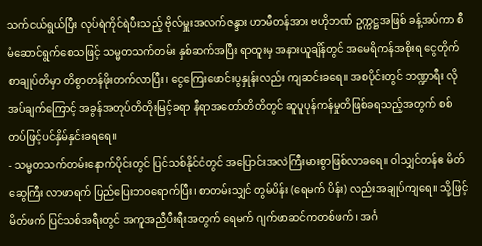သက်ငယ်ရွယ်ပြီး လုပ်ရဲကိုင်ရဲပီးသည့် ဗိုလ်မှူးအလက်ဇန္ဒား ဟာမီတန်အား ဗဟိုဘဏ် ဥက္ကဋ္ဌအဖြစ် ခန့်အပ်ကာ စီမံဆောင်ရွက်စေသဖြင့် သမ္မတသက်တမ်း နှစ်ဆက်အပြီး ရာထူးမှ အနားယူချိန်တွင် အမေရိကန်အစိုးရ ငွေတိုက်စာချုပ်တိမှာ တိစွာတန်ဖိုးတက်လာပြီး၊ ငွေကြေးဖောင်းပွနှုန်းလည်း ကျဆင်းခရေ။ အစပိုင်းတွင် ဘဏ္ဍာရီး လိုအပ်ချက်ကြောင့် အခွန်အတုပ်တိတိုးမြင့်ခရာ နီရာအတော်တိတိတွင် ဆူပူပုန်ကန်မှုတိဖြစ်ခရသည့်အတွက် စစ်တပ်ဖြင့်ပင်နှိမ်နှင်းခရရေ။
- သမ္မတသက်တမ်းနောက်ပိုင်းတွင် ပြင်သစ်နိုင်ငံတွင် အပြောင်းအလဲကြီးမားစွာဖြစ်လာခရေ။ ဝါသျှင်တန်ဧ မိတ်ဆွေကြီး လာဖာရက် ပြည်ပြေးဘဝရောက်ပြီး၊ စာတမ်းသျှင် တွမ်ပိန်း (ရေမက် ပိန်း) လည်းအချုပ်ကျရေ။ သို့ဖြင့် မိတ်ဖက် ပြင်သစ်အရီးတွင် အကူအညီပီးရီးအတွက် ရေမက် ဂျက်ဖာဆင်ကတစ်ဖက်၊ အင်္ဂ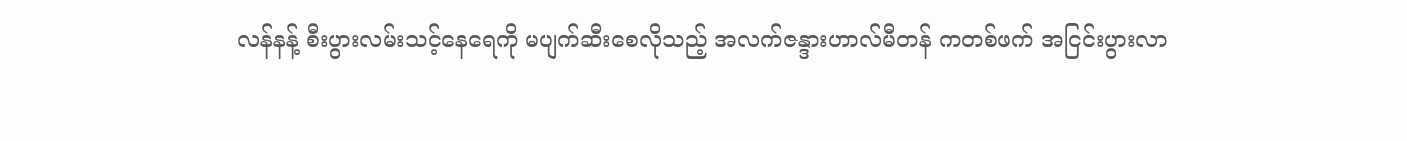လန်နန့် စီးပွားလမ်းသင့်နေရေကို မပျက်ဆီးစေလိုသည့် အလက်ဇန္ဒားဟာလ်မီတန် ကတစ်ဖက် အငြင်းပွားလာ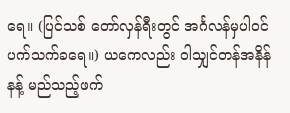ရေ။ (ပြင်သစ် တော်လှန်ရီးတွင် အင်္ဂလန်မှပါဝင်ပက်သက်ခရေ။) ယကေလည်း ဝါသျှင်တန်အနိန်နန့် မည်သည့်ဖက်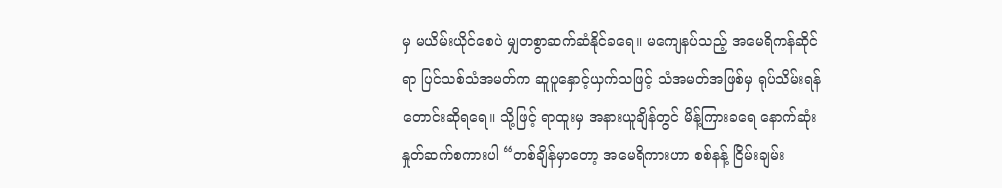မှ မယိမ်းယိုင်စေပဲ မျှတစွာဆက်ဆံနိုင်ခရေ။ မကျေနပ်သည့် အမေရိကန်ဆိုင်ရာ ပြင်သစ်သံအမတ်က ဆူပူနှောင့်ယှက်သဖြင့် သံအမတ်အဖြစ်မှ ရုပ်သိမ်းရန် တောင်းဆိုရရေ။ သို့ဖြင့် ရာထူးမှ အနားယူချိန်တွင် မိန့်ကြားခရေ နောက်ဆုံး နှုတ်ဆက်စကားပါ “တစ်ချိန်မှာတော့ အမေရိကားဟာ စစ်နန့် ငြိမ်းချမ်း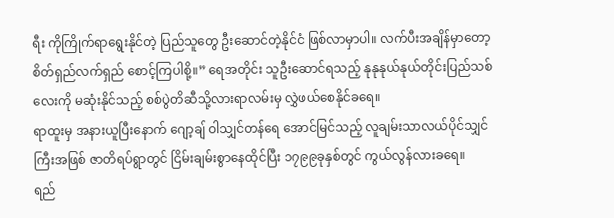ရီး ကိုကြိုက်ရာရွေးနိုင်တဲ့ ပြည်သူတွေ ဦးဆောင်တဲ့နိုင်ငံ ဖြစ်လာမှာပါ။ လက်ပီးအချိန်မှာတော့ စိတ်ရှည်လက်ရှည် စောင့်ကြပါစို့။” ရေအတိုင်း သူဦးဆောင်ရသည့် နုနုနုယ်နုယ်တိုင်းပြည်သစ်လေးကို မဆုံးနိုင်သည့် စစ်ပွဲတိဆီသို့လားရာလမ်းမှ လွှဲဖယ်စေနိုင်ခရေ။
ရာထူးမှ အနားယူပြီးနောက် ဂျော့ချ် ဝါသျှင်တန်ရေ အောင်မြင်သည့် လူချမ်းသာလယ်ပိုင်သျှင်ကြီးအဖြစ် ဇာတိရပ်ရွာတွင် ငြိမ်းချမ်းစွာနေထိုင်ပြီး ၁၇၉၉ခုနှစ်တွင် ကွယ်လွန်လားခရေ။
ရည်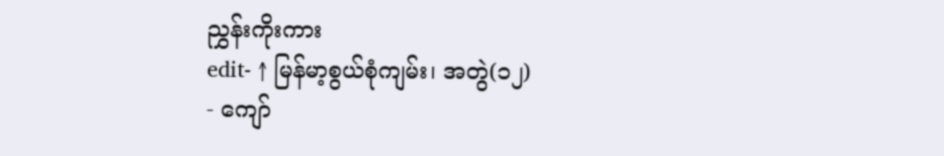ညွှန်းကိုးကား
edit- ↑ မြန်မာ့စွယ်စုံကျမ်း၊ အတွဲ(၁၂)
- ကျော်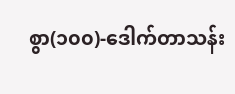စွာ(၁၀၀)-ဒေါက်တာသန်း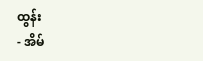ထွန်း
- အိမ်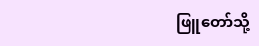ဖြူတော်သို့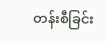တန်းစီခြင်း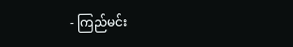- ကြည်မင်း